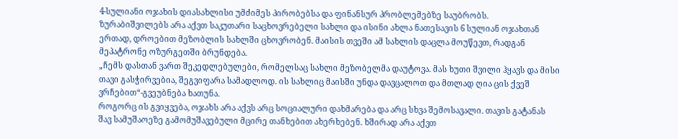4-სულიანი ოჯახის დიასახლისი უმძიმეს პირობებსა და ფინანსურ პრობლემებზე საუბრობს.
ზურაბიშვილებს არა აქვთ საკუთარი საცხოვრებელი სახლი და ისინი ახლა ნათესავის 6 სულიან ოჯახთან ერთად, დროებით მეზობლის სახლში ცხოვრობენ. მაისის თვეში ამ სახლის დაცლა მოუწევთ, რადგან მეპატრონე ოზურგეთში ბრუნდება.
„ჩემს დასთან ვართ შეკედლებულები, რომელსაც სახლი მეზობელმა დაუტოვა. მას ხუთი შვილი ჰყავს და მისი თავი გასჭირვებია, შეგვიფარა სამადლოდ. ის სახლიც მაისში უნდა დავცალოთ და მთლად ღია ცის ქვეშ ვრჩებით“-გვეუბნება ხათუნა.
როგორც ის გვიყვება, ოჯახს არა აქვს არც სოციალური დახმარება და არც სხვა შემოსავალი. თავის გატანას შავ სამუშაოეზე გამომუშავებული მცირე თანხებით ახერხებენ. ხშირად არა აქვთ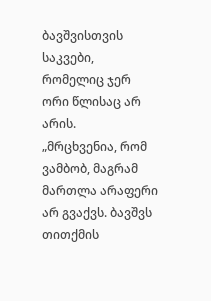ბავშვისთვის საკვები, რომელიც ჯერ ორი წლისაც არ არის.
„მრცხვენია, რომ ვამბობ, მაგრამ მართლა არაფერი არ გვაქვს. ბავშვს თითქმის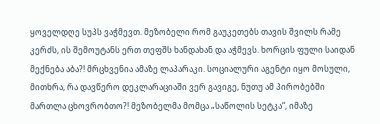ყოველდღე სუპს ვაჭმევთ. მეზობელი რომ გაუკეთებს თავის შვილს რამე კერძს, ის შემოუტანს ერთ თეფშს ხანდახან და აჭმევს. ხორცის ფული საიდან მექნება აბა?! მრცხვენია ამაზე ლაპარაკი. სოციალური აგენტი იყო მოსული, მითხრა, რა დავწერო დეკლარაციაში ვერ გავიგე, ნუთუ ამ პირობებში მართლა ცხოვრობთო?! მეზობელმა მომცა „საწოლის სეტკა“, იმაზე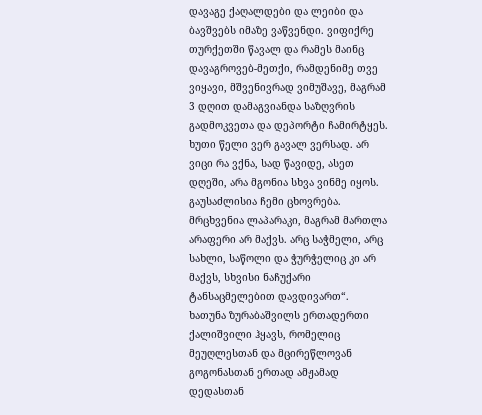დავაგე ქაღალდები და ლეიბი და ბავშვებს იმაზე ვაწვენდი. ვიფიქრე თურქეთში წავალ და რამეს მაინც დავაგროვებ-მეთქი, რამდენიმე თვე ვიყავი, მშვენივრად ვიმუშავე, მაგრამ 3 დღით დამაგვიანდა საზღვრის გადმოკვეთა და დეპორტი ჩამირტყეს. ხუთი წელი ვერ გავალ ვერსად. არ ვიცი რა ვქნა, სად წავიდე, ასეთ დღეში, არა მგონია სხვა ვინმე იყოს. გაუსაძლისია ჩემი ცხოვრება. მრცხვენია ლაპარაკი, მაგრამ მართლა არაფერი არ მაქვს. არც საჭმელი, არც სახლი, საწოლი და ჭურჭელიც კი არ მაქვს, სხვისი ნაჩუქარი ტანსაცმელებით დავდივართ“.
ხათუნა ზურაბაშვილს ერთადერთი ქალიშვილი ჰყავს, რომელიც მეუღლესთან და მცირეწლოვან გოგონასთან ერთად ამჟამად დედასთან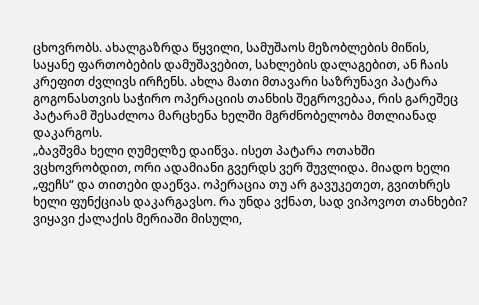ცხოვრობს. ახალგაზრდა წყვილი, სამუშაოს მეზობლების მიწის, საყანე ფართობების დამუშავებით, სახლების დალაგებით, ან ჩაის კრეფით ძვლივს ირჩენს. ახლა მათი მთავარი საზრუნავი პატარა გოგონასთვის საჭირო ოპერაციის თანხის შეგროვებაა, რის გარეშეც პატარამ შესაძლოა მარცხენა ხელში მგრძნობელობა მთლიანად დაკარგოს.
„ბავშვმა ხელი ღუმელზე დაიწვა. ისეთ პატარა ოთახში ვცხოვრობდით, ორი ადამიანი გვერდს ვერ შუვლიდა. მიადო ხელი „ფეჩს“ და თითები დაეწვა. ოპერაცია თუ არ გავუკეთეთ, გვითხრეს ხელი ფუნქციას დაკარგავსო. რა უნდა ვქნათ, სად ვიპოვოთ თანხები? ვიყავი ქალაქის მერიაში მისული,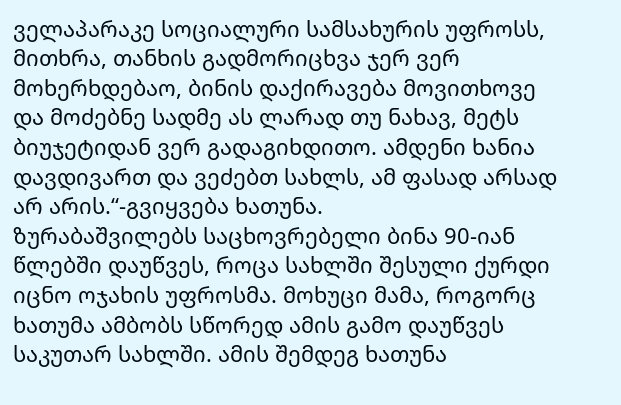ველაპარაკე სოციალური სამსახურის უფროსს, მითხრა, თანხის გადმორიცხვა ჯერ ვერ მოხერხდებაო, ბინის დაქირავება მოვითხოვე და მოძებნე სადმე ას ლარად თუ ნახავ, მეტს ბიუჯეტიდან ვერ გადაგიხდითო. ამდენი ხანია დავდივართ და ვეძებთ სახლს, ამ ფასად არსად არ არის.“-გვიყვება ხათუნა.
ზურაბაშვილებს საცხოვრებელი ბინა 90-იან წლებში დაუწვეს, როცა სახლში შესული ქურდი იცნო ოჯახის უფროსმა. მოხუცი მამა, როგორც ხათუმა ამბობს სწორედ ამის გამო დაუწვეს საკუთარ სახლში. ამის შემდეგ ხათუნა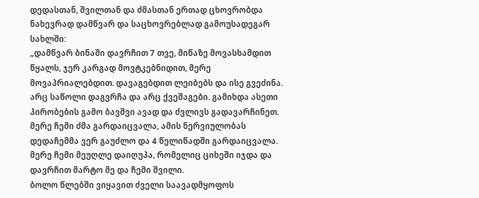დედასთან, შვილთან და ძმასთან ერთად ცხოვრობდა ნახევრად დამწვარ და საცხოვრებლად გამოუსადეგარ სახლში:
„დამწვარ ბინაში დავრჩით 7 თვე, მიწაზე მოვასხამდით წყალს, ჯერ კარგად მოვტკებნიდით, მერე მოვაპრიალებდით. დავაგებდით ლეიბებს და ისე გვეძინა. არც საწოლი დაგვრჩა და არც ქვეშაგები. გამიხდა ასეთი პირობების გამო ბავშვი ავად და ძვლივს გადავარჩინეთ. მერე ჩემი ძმა გარდაიცვალა, ამის ნერვიულობას დედაჩემმა ვერ გაუძლო და 4 წელიწადში გარდაიცვალა. მერე ჩემი მეუღლე დაიღუპა, რომელიც ციხეში იჯდა და დავრჩით მარტო მე და ჩემი შვილი.
ბოლო წლებში ვიყავით ძველი საავადმყოფოს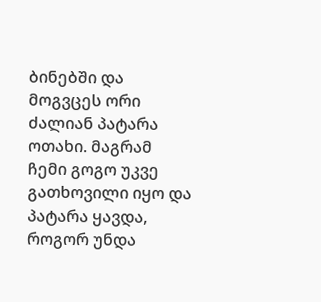ბინებში და მოგვცეს ორი ძალიან პატარა ოთახი. მაგრამ ჩემი გოგო უკვე გათხოვილი იყო და პატარა ყავდა, როგორ უნდა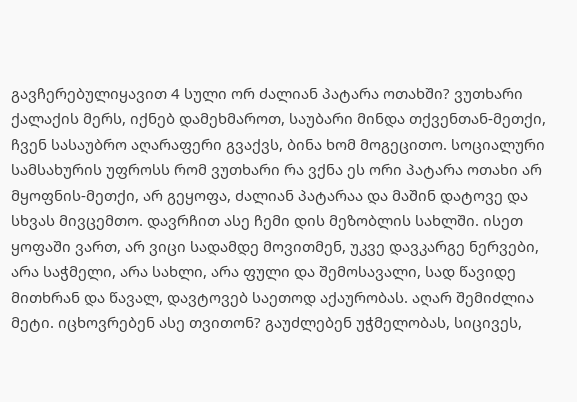გავჩერებულიყავით 4 სული ორ ძალიან პატარა ოთახში? ვუთხარი ქალაქის მერს, იქნებ დამეხმაროთ, საუბარი მინდა თქვენთან-მეთქი, ჩვენ სასაუბრო აღარაფერი გვაქვს, ბინა ხომ მოგეცითო. სოციალური სამსახურის უფროსს რომ ვუთხარი რა ვქნა ეს ორი პატარა ოთახი არ მყოფნის-მეთქი, არ გეყოფა, ძალიან პატარაა და მაშინ დატოვე და სხვას მივცემთო. დავრჩით ასე ჩემი დის მეზობლის სახლში. ისეთ ყოფაში ვართ, არ ვიცი სადამდე მოვითმენ, უკვე დავკარგე ნერვები, არა საჭმელი, არა სახლი, არა ფული და შემოსავალი, სად წავიდე მითხრან და წავალ, დავტოვებ საეთოდ აქაურობას. აღარ შემიძლია მეტი. იცხოვრებენ ასე თვითონ? გაუძლებენ უჭმელობას, სიცივეს,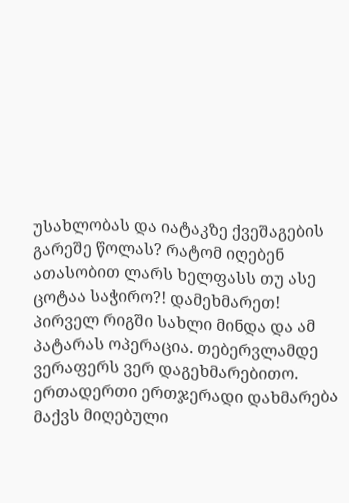უსახლობას და იატაკზე ქვეშაგების გარეშე წოლას? რატომ იღებენ ათასობით ლარს ხელფასს თუ ასე ცოტაა საჭირო?! დამეხმარეთ!
პირველ რიგში სახლი მინდა და ამ პატარას ოპერაცია. თებერვლამდე ვერაფერს ვერ დაგეხმარებითო. ერთადერთი ერთჯერადი დახმარება მაქვს მიღებული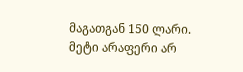მაგათგან 150 ლარი. მეტი არაფერი არ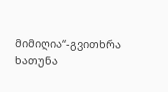მიმიღია“-გვითხრა ხათუნა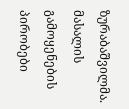ზურაბაშვილმა.
მასალის გამოყენების პირობები